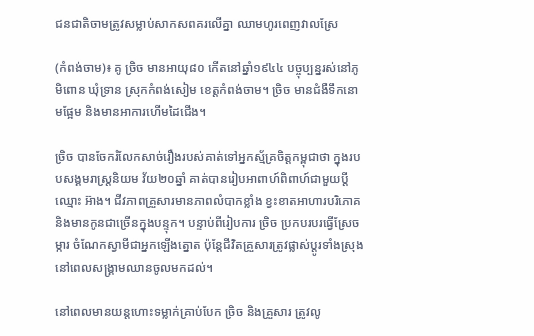ជនជាតិចាមត្រូវសម្លាប់សាកសពគរលើគ្នា ឈាមហូរពេញវាលស្រែ

(កំពង់ចាម)៖ គូ ច្រិច មានអាយុ៨០ កើតនៅឆ្នាំ១៩៤៤ បច្ចុប្បន្នរស់នៅភូមិពោន ឃុំទ្រាន ស្រុកកំពង់សៀម ខេត្តកំពង់ចាម។ ច្រិច មានជំងឺទឹកនោមផ្អែម និងមានអាការហើមដៃជើង។

ច្រិច បានចែករំលែកសាច់រឿងរបស់គាត់ទៅអ្នកស្ម័គ្រចិត្តកម្ពុជាថា ក្នុងរបបសង្គមរាស្ត្រនិយម វ័យ២០ឆ្នាំ គាត់បានរៀបអាពាហ៍ពិពាហ៍ជាមួយប្ដីឈ្មោះ អ៊ាង។ ជីវភាពគ្រួសារមានភាពលំបាកខ្លាំង ខ្វះខាតអាហារបរិភោគ និងមានកូនជាច្រើនក្នុងបន្ទុក។ បន្ទាប់ពីរៀបការ ច្រិច ប្រកបរបរធ្វើស្រែចម្ការ ចំណែកស្វាមីជាអ្នកឡើងត្នោត ប៉ុន្តែជីវិតគ្រួសារត្រូវផ្លាស់ប្តូរទាំងស្រុងនៅពេលសង្គ្រាមឈានចូលមកដល់។

នៅពេលមានយន្តហោះទម្លាក់គ្រាប់បែក ច្រិច និងគ្រួសារ ត្រូវលូ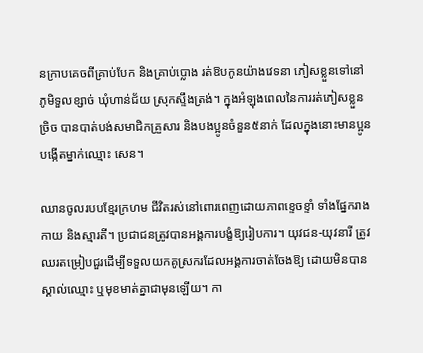នក្រាបគេចពីគ្រាប់បែក និងគ្រាប់ប្លោង រត់ឱបកូនយ៉ាងវេទនា ភៀសខ្លួនទៅនៅ ភូមិទួលខ្សាច់ ឃុំហាន់ជ័យ ស្រុកស្ទឹងត្រង់។ ក្នុងអំឡុងពេលនៃការរត់ភៀសខ្លួន ច្រិច បានបាត់បង់សមាជិកគ្រួសារ និងបងប្អូនចំនួន៥នាក់ ដែលក្នុងនោះមានប្អូនបង្កើតម្នាក់ឈ្មោះ សេន។

ឈានចូលរបបខ្មែរក្រហម ជីវិតរស់នៅពោរពេញដោយភាពខ្ទេចខ្ទាំ ទាំងផ្នែករាងកាយ និងស្មារតី។ ប្រជាជនត្រូវបានអង្គការបង្ខំឱ្យរៀបការ។ យុវជន-យុវនារី ត្រូវឈរតម្រៀបជួរដើម្បីទទួលយកគូស្រករដែលអង្គការចាត់ចែងឱ្យ ដោយមិនបានស្គាល់ឈ្មោះ ឬមុខមាត់គ្នាជាមុនឡើយ។ កា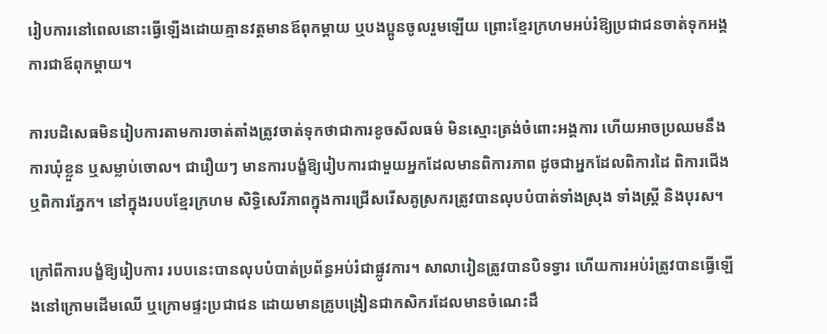រៀបការនៅពេលនោះធ្វើឡើងដោយគ្មានវត្តមានឪពុកម្តាយ ឬបងប្អូនចូលរួមឡើយ ព្រោះខ្មែរក្រហមអប់រំឱ្យប្រជាជនចាត់ទុកអង្គការជាឪពុកម្តាយ។

ការបដិសេធមិនរៀបការតាមការចាត់តាំងត្រូវចាត់ទុកថាជាការខូចសីលធម៌ មិនស្មោះត្រង់ចំពោះអង្គការ ហើយអាចប្រឈមនឹងការឃុំខ្លួន ឬសម្លាប់ចោល។ ជារឿយៗ មានការបង្ខំឱ្យរៀបការជាមួយអ្នកដែលមានពិការភាព ដូចជាអ្នកដែលពិការដៃ ពិការជើង ឬពិការភ្នែក។ នៅក្នុងរបបខ្មែរក្រហម សិទ្ធិសេរីភាពក្នុងការជ្រើសរើសគូស្រករត្រូវបានលុបបំបាត់ទាំងស្រុង ទាំងស្ត្រី និងបុរស។

ក្រៅពីការបង្ខំឱ្យរៀបការ របបនេះបានលុបបំបាត់ប្រព័ន្ធអប់រំជាផ្លូវការ។ សាលារៀនត្រូវបានបិទទ្វារ ហើយការអប់រំត្រូវបានធ្វើឡើងនៅក្រោមដើមឈើ ឬក្រោមផ្ទះប្រជាជន ដោយមានគ្រូបង្រៀនជាកសិករដែលមានចំណេះដឹ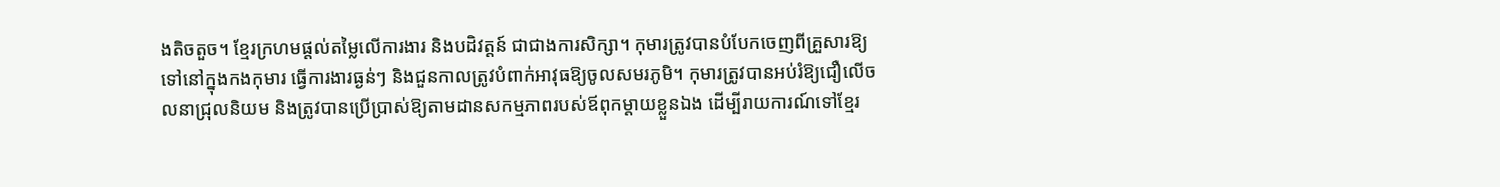ងតិចតួច។ ខ្មែរក្រហមផ្តល់តម្លៃលើការងារ និងបដិវត្តន៍ ជាជាងការសិក្សា។ កុមារត្រូវបានបំបែកចេញពីគ្រួសារឱ្យទៅនៅក្នុងកងកុមារ ធ្វើការងារធ្ងន់ៗ និងជួនកាលត្រូវបំពាក់អាវុធឱ្យចូលសមរភូមិ។ កុមារត្រូវបានអប់រំឱ្យជឿលើចលនាជ្រុលនិយម និងត្រូវបានប្រើប្រាស់ឱ្យតាមដានសកម្មភាពរបស់ឪពុកម្តាយខ្លួនឯង ដើម្បីរាយការណ៍ទៅខ្មែរ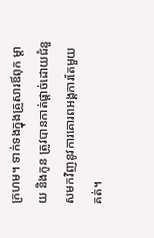ក្រហម។ ទាក់ទងក្នុងគ្រួសារឪពុក ម្ដាយ និងកូន ត្រូវបានកាត់ផ្តាច់ដោយជំនួសមកវិញនូវការគោរពអង្គការតែមួយគត់។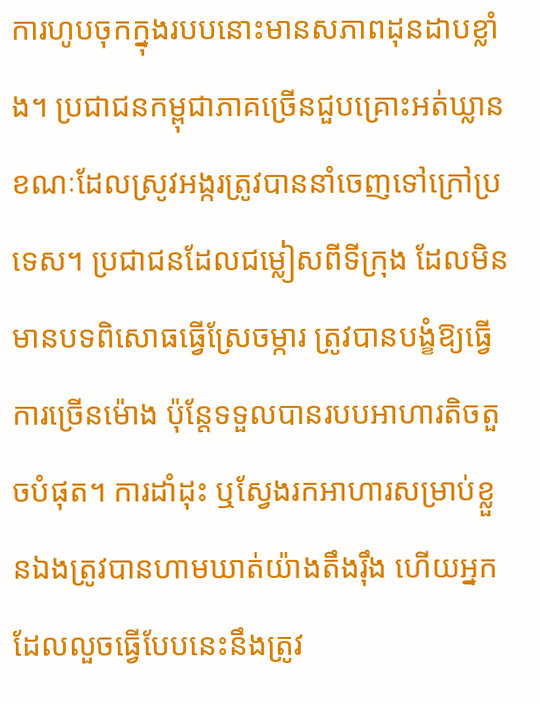ការហូបចុកក្នុងរបបនោះមានសភាពដុនដាបខ្លាំង។ ប្រជាជនកម្ពុជាភាគច្រើនជួបគ្រោះអត់ឃ្លាន ខណៈដែលស្រូវអង្ករត្រូវបាននាំចេញទៅក្រៅប្រទេស។ ប្រជាជនដែលជម្លៀសពីទីក្រុង ដែលមិនមានបទពិសោធធ្វើស្រែចម្ការ ត្រូវបានបង្ខំឱ្យធ្វើការច្រើនម៉ោង ប៉ុន្តែទទួលបានរបបអាហារតិចតួចបំផុត។ ការដាំដុះ ឬស្វែងរកអាហារសម្រាប់ខ្លួនឯងត្រូវបានហាមឃាត់យ៉ាងតឹងរ៉ឹង ហើយអ្នកដែលលួចធ្វើបែបនេះនឹងត្រូវ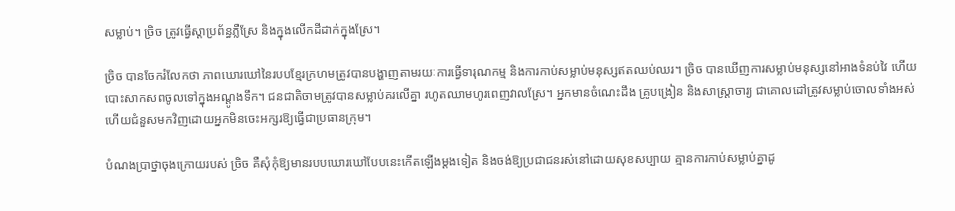សម្លាប់។ ច្រិច ត្រូវធ្វើស្ដាប្រព័ន្ធភ្លឺស្រែ និងក្នុងលើកដីដាក់ក្នុងស្រែ។

ច្រិច បានចែករំលែកថា ភាពឃោរឃៅនៃរបបខ្មែរក្រហមត្រូវបានបង្ហាញតាមរយៈការធ្វើទារុណកម្ម និងការកាប់សម្លាប់មនុស្សឥតឈប់ឈរ។ ច្រិច បានឃើញការសម្លាប់មនុស្សនៅអាងទំនប់វៃ ហើយបោះសាកសពចូលទៅក្នុងអណ្តូងទឹក។ ជនជាតិចាមត្រូវបានសម្លាប់គរលើគ្នា រហូតឈាមហូរពេញវាលស្រែ។ អ្នកមានចំណេះដឹង គ្រូបង្រៀន និងសាស្ត្រាចារ្យ ជាគោលដៅត្រូវសម្លាប់ចោលទាំងអស់ ហើយជំនួសមកវិញដោយអ្នកមិនចេះអក្សរឱ្យធ្វើជាប្រធានក្រុម។

បំណងប្រាថ្នាចុងក្រោយរបស់ ច្រិច គឺសុំកុំឱ្យមានរបបឃោរឃៅបែបនេះកើតឡើងម្តងទៀត និងចង់ឱ្យប្រជាជនរស់នៅដោយសុខសប្បាយ គ្មានការកាប់សម្លាប់គ្នាដូ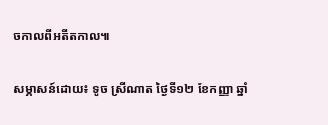ចកាលពីអតីតកាល៕

សម្ភាសន៍ដោយ៖ ទូច ស្រីណាត ថ្ងៃទី១២ ខែកញ្ញា ឆ្នាំ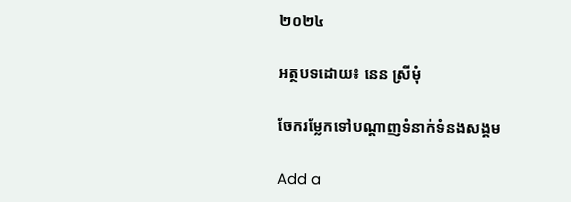២០២៤

អត្ថបទដោយ៖ នេន ស្រីមុំ

ចែករម្លែកទៅបណ្តាញទំនាក់ទំនងសង្គម

Add a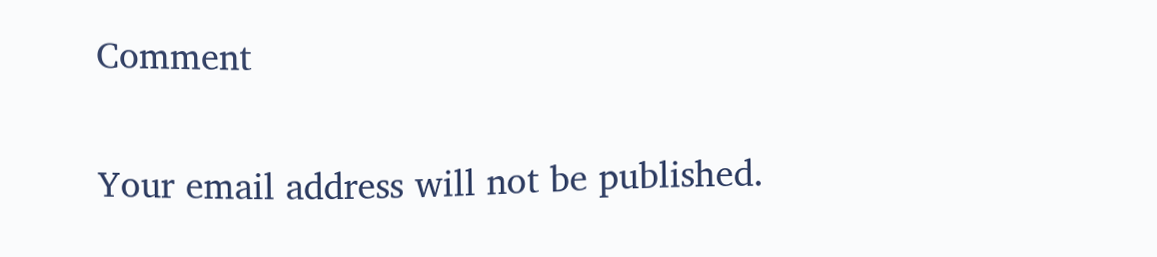Comment

Your email address will not be published.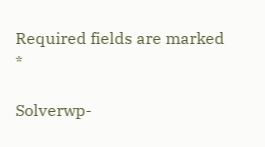Required fields are marked *

Solverwp-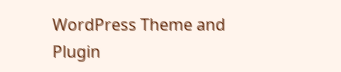WordPress Theme and Plugin